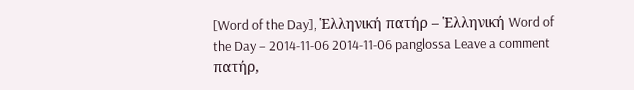[Word of the Day], Ἑλληνική πατήρ – Ἑλληνική Word of the Day – 2014-11-06 2014-11-06 panglossa Leave a comment πατήρ,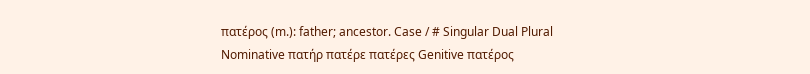πατέρος (m.): father; ancestor. Case / # Singular Dual Plural Nominative πατήρ πατέρε πατέρες Genitive πατέρος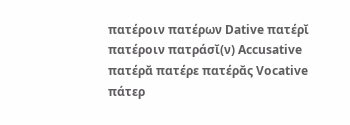πατέροιν πατέρων Dative πατέρῐ πατέροιν πατράσῐ(ν) Accusative πατέρᾰ πατέρε πατέρᾰς Vocative πάτερ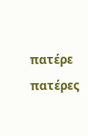πατέρε πατέρες